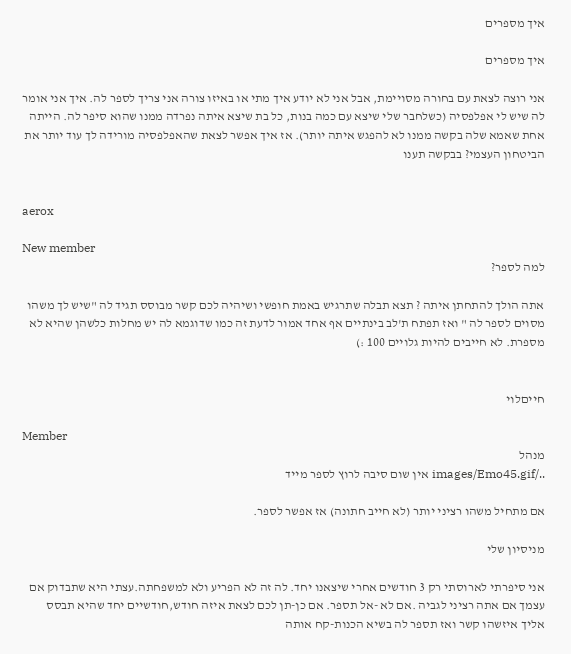איך מספרים

איך מספרים

אני רוצה לצאת עם בחורה מסויימת, אבל אני לא יודע איך מתי או באיזו צורה אני צריך לספר לה. איך אני אומר לה שיש לי אפלפסיה (כשלחבר שלי שיצא עם כמה בנות, כל בת שיצא איתה נפרדה ממנו שהוא סיפר לה. הייתה אחת שאמא שלה בקשה ממנו לא להפגש איתה יותר). אז איך אפשר לצאת שהאפלפסיה מורידה לך עוד יותר את הביטחון העצמי? בבקשה תענו


aerox

New member
למה לספר?

אתה הולך להתחתן איתה ? תצא תבלה שתרגיש באמת חופשי ושיהיה לכם קשר מבוסס תגיד לה "שיש לך משהו מסוים לספר לה " ואז תפתח ת'לב בינתיים אף אחד אמור לדעת זה כמו שדוגמא לה יש מחלות כלשהן שהיא לא מספרת. לא חייבים להיות גלויים 100 :)


חייםלוי

Member
מנהל
../images/Emo45.gif אין שום סיבה לרוץ לספר מייד

אם מתחיל משהו רציני יותר (לא חייב חתונה) אז אפשר לספר.

מניסיון שלי

אני סיפרתי לארוסתי רק 3 חודשים אחרי שיצאנו יחד. לה זה לא הפריע ולא למשפחתה.עצתי היא שתבדוק אם עצמך אם אתה רציני לגביה .אם לא -אל תספר. אם כן-תן לכם לצאת איזה חודש,חודשיים יחד שהיא תבסס אליך איזשהו קשר ואז תספר לה בשיא הכנות-קח אותה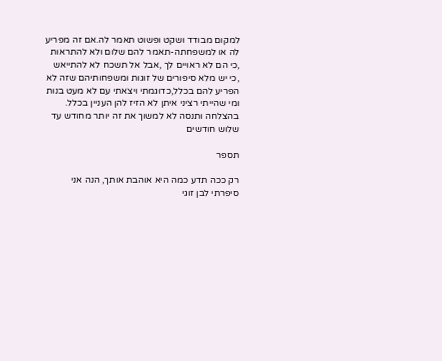למקום מבודד ושקט ופשוט תאמר לה.אם זה מפריע לה או למשפחתה-תאמר להם שלום ולא להתראות ,כי הם לא ראויים לך ,אבל אל תשכח לא להתייאש ,כי יש מלא סיפורים של זוגות ומשפחותיהם שזה לא הפריע להם בכלל,כדוגמתי ויצאתי עם לא מעט בנות ומי שהייתי רציני איתן לא הזיז להן העניין בכלל. בהצלחה ותנסה לא למשוך את זה יותר מחודש עד שלוש חודשים

תספר

רק ככה תדע כמה היא אוהבת אותך, הנה אני סיפרתי לבן זוגי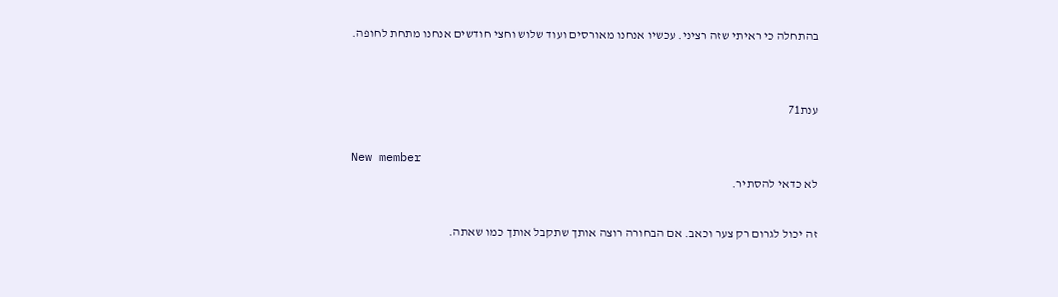בהתחלה כי ראיתי שזה רציני. עכשיו אנחנו מאורסים ועוד שלוש וחצי חודשים אנחנו מתחת לחופה.


ענת71

New member
לא כדאי להסתיר.

זה יכול לגרום רק צער וכאב. אם הבחורה רוצה אותך שתקבל אותך כמו שאתה.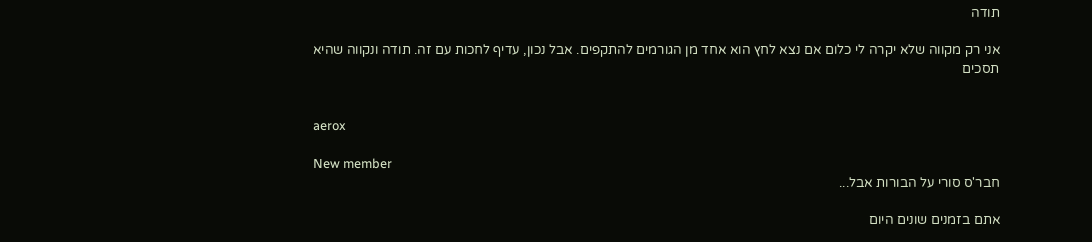תודה

אני רק מקווה שלא יקרה לי כלום אם נצא לחץ הוא אחד מן הגורמים להתקפים. אבל נכון, עדיף לחכות עם זה. תודה ונקווה שהיא תסכים


aerox

New member
חבר'ס סורי על הבורות אבל...

אתם בזמנים שונים היום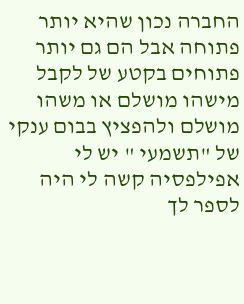החברה נכון שהיא יותר פתוחה אבל הם גם יותר פתוחים בקטע של לקבל מישהו מושלם או משהו מושלם ולהפציץ בבום ענקי של "תשמעי " יש לי אפילפסיה קשה לי היה לספר לך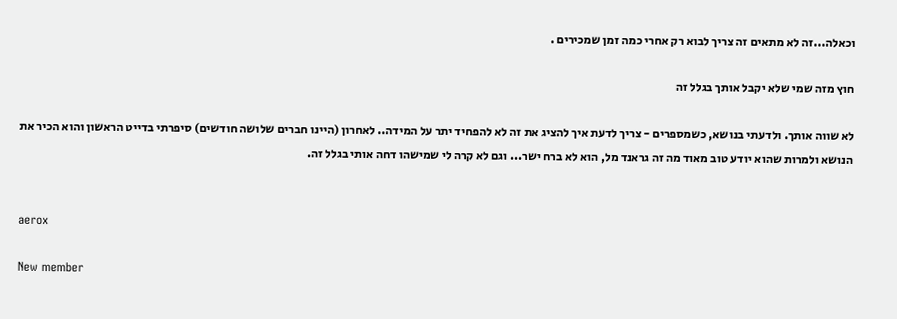וכאלה...זה לא מתאים זה צריך לבוא רק אחרי כמה זמן שמכירים .

חוץ מזה שמי שלא יקבל אותך בגלל זה

לא שווה אותך. ולדעתי בנושא, כשמספרים - צריך לדעת איך להציג את זה לא להפחיד יתר על המידה.. לאחרון (היינו חברים שלושה חודשים) סיפרתי בדייט הראשון והוא הכיר את הנושא ולמרות שהוא יודע טוב מאוד מה זה גראנד מל, הוא לא ברח ישר... וגם לא קרה לי שמישהו דחה אותי בגלל זה.


aerox

New member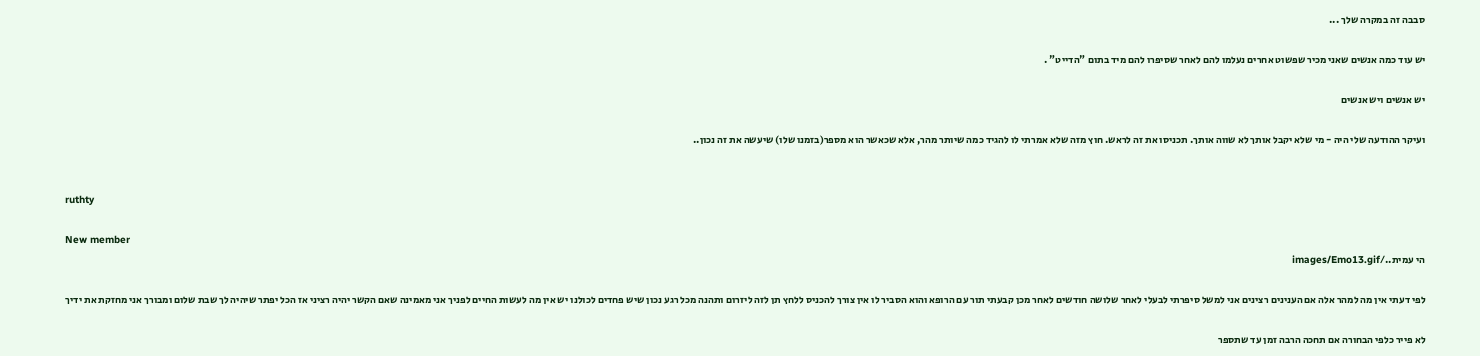סבבה זה במקרה שלך ...

יש עוד כמה אנשים שאני מכיר שפשוט אחרים נעלמו להם לאחר שסיפרו להם מיד בתום "הדייט" .

יש אנשים ויש אנשים

ועיקר ההודעה שלי היה - מי שלא יקבל אותך לא שווה אותך. תכניסו את זה לראש. חוץ מזה שלא אמרתי לו להגיד כמה שיותר מהר, אלא שכאשר הוא מספר(בזמנו שלו) שיעשה את זה נכון..


ruthty

New member
הי עמית../images/Emo13.gif

לפי דעתי אין מה למהר אלה אם הענינים רצינים אני למשל סיפרתי לבעלי לאחר שלושה חודשים לאחר מכן קבעתי תור עם הרופא והוא הסביר לו אין צורך להכניס ללחץ תן לזה ליזרום ותהנה מכל רגע נכון שיש פחדים לכולנו יש אין מה לעשות החיים לפניך אני מאמינה שאם הקשר יהיה רציני אז הכל יפתר שיהיה לך שבת שלום ומבורך אני מחזקת את ידיך

לא פייר כלפי הבחורה אם תחכה הרבה זמן עד שתספר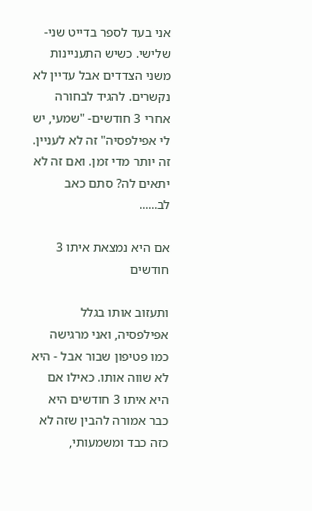אני בעד לספר בדייט שני-שלישי. כשיש התעניינות משני הצדדים אבל עדיין לא נקשרים. להגיד לבחורה אחרי 3 חודשים- "שמעי, יש לי אפילפסיה" זה לא לעניין. זה יותר מדי זמן. ואם זה לא יתאים לה? סתם כאב לב......

אם היא נמצאת איתו 3 חודשים

ותעזוב אותו בגלל אפילפסיה, ואני מרגישה כמו פטיפון שבור אבל - היא לא שווה אותו. כאילו אם היא איתו 3 חודשים היא כבר אמורה להבין שזה לא כזה כבד ומשמעותי,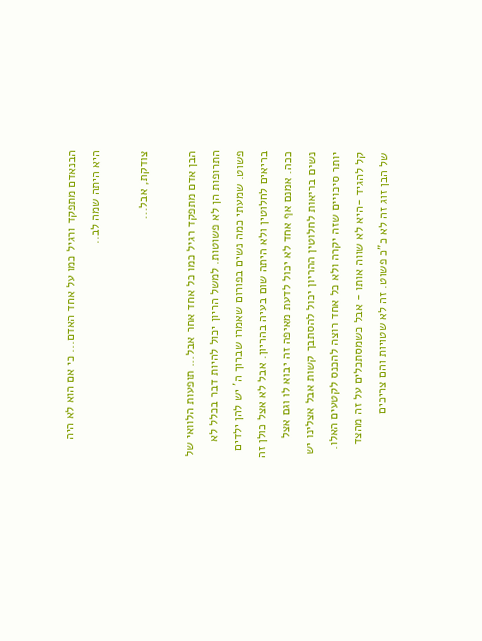הבנאדם מתפקד ורגיל כמו על אחד האדם... כי אם הוא לא היה היא היתה שמה לב..

צודקת, אבל...

הבן אדם מתפקד רגיל כמו כל אחד אחר אבל... תופעות הלוואי של התרופות הן לא פשוטות. למשל הריון יכול להיות דבר בכלל לא פשוט. שמעתי כמה נשים בפורום שאמרו שברוך ה' יש להן ילדים בריאים לחלוטין ולא היתה שום בעיה בהריון. אבל לא אצל כולן זה ככה. אמנם אף אחד לא יכול לדעת מאיפה זה יבוא לו וגם אצל נשים בריאות לחלוטין ההריון יכול להסתבך קשות אבל אצלינו יש יותר סיכויים שזה יקרה ולא כל אחד רוצה להכנס לקטעים האלו. קל להגיד -היא לא שווה אותו - אבל כשמסתכלים על זה מהצד של הבן זוג זה לא כ"כ פשוט. זה לא שטויות והם צריכים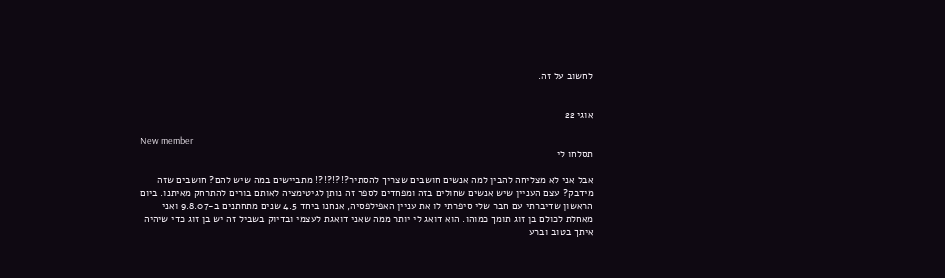לחשוב על זה.


אוגי 22

New member
תסלחו לי

אבל אני לא מצליחה להבין למה אנשים חושבים שצריך להסתיר?!?!?!?! מתביישים במה שיש להם? חושבים שזה מידבק? עצם העניין שיש אנשים שחולים בזה ומפחדים לספר זה נותן לגיטימציה לאותם בורים להתרחק מאיתנו. ביום הראשון שדיברתי עם חבר שלי סיפרתי לו את עניין האפילפסיה, אנחנו ביחד 4.5 שנים מתחתנים ב-9.8.07 ואני מאחלת לכולם בן זוג תומך כמוהו. הוא דואג לי יותר ממה שאני דואגת לעצמי ובדיוק בשביל זה יש בן זוג כדי שיהיה איתך בטוב וברע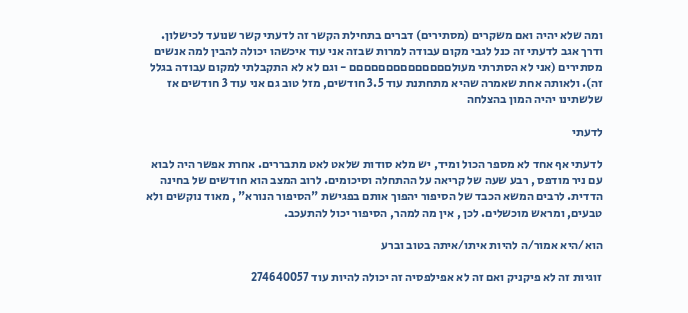ומה שלא יהיה ואם משקרים (מסתירים) דברים בתחילת הקשר זה לדעתי קשר שנועד לכישלון. ודרך אגב לדעתי זה כנל לגבי מקום עבודה למרות שבזה אני עוד איכשהו יכולה להבין למה אנשים מסתירים (אני לא הסתרתי מעולםםםםםםםםםםםםםם - וגם לא לא התקבלתי למקום עבודה בגלל זה). ולאותה אחת שאמרה שהיא מתחתנת עוד 3.5 חודשים, מזל טוב גם אני עוד 3 חודשים אז שלשתינו יהיה המון בהצלחה

לדעתי

לדעתי אף אחד לא מספר הכול ומיד, יש מלא סודות שלאט לאט מתבררים. אחרת אפשר היה לבוא עם ניר מודפס , רבע שעה של קריאה על ההתחלה וסיכומים. לרוב המצב הוא חודשים של בחינה הדדית. לרבים המשא הכבד של הסיפור יהפוך אותם בפגישת "הסיפור הנורא" , מאוד נוקשים ולא טבעים, ומראש מוכשלים. לכן , אין מה למהר, הסיפור יכול להתעכב.

הוא/היא אמור/ה להיות איתו/איתה בטוב וברע

זוגיות זה לא פיקניק ואם זה לא אפילפסיה זה יכולה להיות עוד 274640057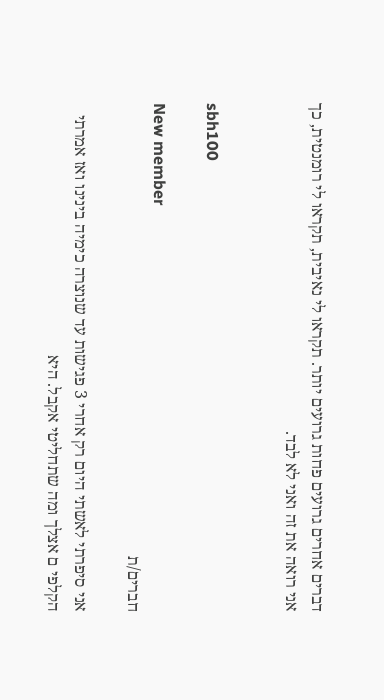דברים אחרים גרועים פחות גרועים יותר. תקראו לי נאיבית, תקראו לי רומנטית, כך אני רואה את זה ואני לא לבד.


sbh100

New member
חברים/ת

אני סיפרתי לאשתי היום רק אחרי 3 פגישות עד שנוצרה כימיה בינינו ואז אמרתי הקלפי ם אצלך ומה שתחליטי אקבל. היא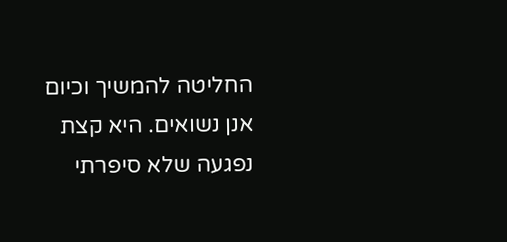החליטה להמשיך וכיום אנן נשואים. היא קצת נפגעה שלא סיפרתי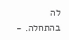לה בהתחלה. -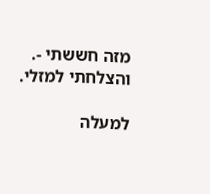מזה חששתי -. והצלחתי למזלי.

למעלה